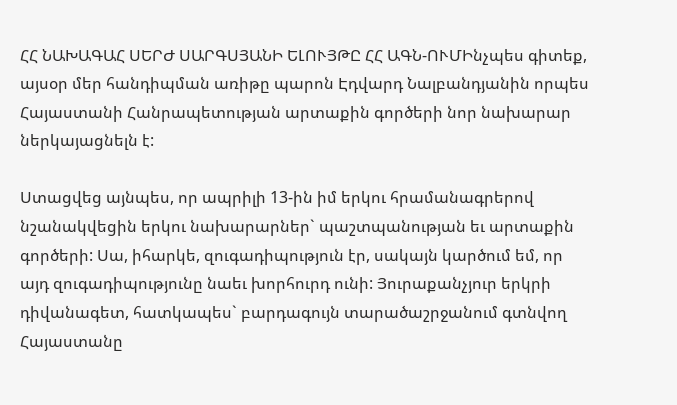ՀՀ ՆԱԽԱԳԱՀ ՍԵՐԺ ՍԱՐԳՍՅԱՆԻ ԵԼՈՒՅԹԸ ՀՀ ԱԳՆ-ՈՒՄԻնչպես գիտեք, այսօր մեր հանդիպման առիթը պարոն Էդվարդ Նալբանդյանին որպես Հայաստանի Հանրապետության արտաքին գործերի նոր նախարար ներկայացնելն է:

Ստացվեց այնպես, որ ապրիլի 13-ին իմ երկու հրամանագրերով նշանակվեցին երկու նախարարներ` պաշտպանության եւ արտաքին գործերի: Սա, իհարկե, զուգադիպություն էր, սակայն կարծում եմ, որ այդ զուգադիպությունը նաեւ խորհուրդ ունի: Յուրաքանչյուր երկրի դիվանագետ, հատկապես` բարդագույն տարածաշրջանում գտնվող Հայաստանը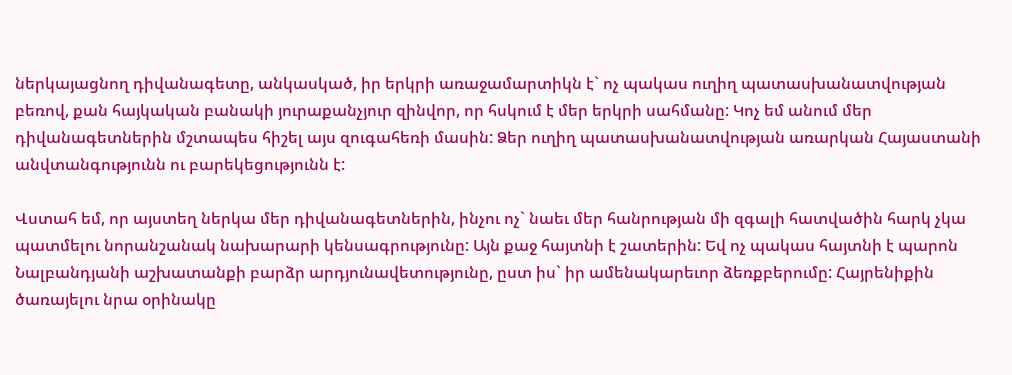ներկայացնող դիվանագետը, անկասկած, իր երկրի առաջամարտիկն է` ոչ պակաս ուղիղ պատասխանատվության բեռով, քան հայկական բանակի յուրաքանչյուր զինվոր, որ հսկում է մեր երկրի սահմանը: Կոչ եմ անում մեր դիվանագետներին մշտապես հիշել այս զուգահեռի մասին: Ձեր ուղիղ պատասխանատվության առարկան Հայաստանի անվտանգությունն ու բարեկեցությունն է:

Վստահ եմ, որ այստեղ ներկա մեր դիվանագետներին, ինչու ոչ` նաեւ մեր հանրության մի զգալի հատվածին հարկ չկա պատմելու նորանշանակ նախարարի կենսագրությունը: Այն քաջ հայտնի է շատերին: Եվ ոչ պակաս հայտնի է պարոն Նալբանդյանի աշխատանքի բարձր արդյունավետությունը, ըստ իս` իր ամենակարեւոր ձեռքբերումը: Հայրենիքին ծառայելու նրա օրինակը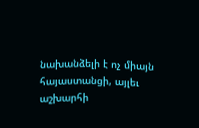նախանձելի է ոչ միայն հայաստանցի, այլեւ աշխարհի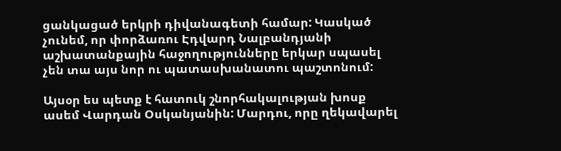ցանկացած երկրի դիվանագետի համար: Կասկած չունեմ, որ փորձառու Էդվարդ Նալբանդյանի աշխատանքային հաջողությունները երկար սպասել չեն տա այս նոր ու պատասխանատու պաշտոնում:

Այսօր ես պետք է հատուկ շնորհակալության խոսք ասեմ Վարդան Օսկանյանին: Մարդու, որը ղեկավարել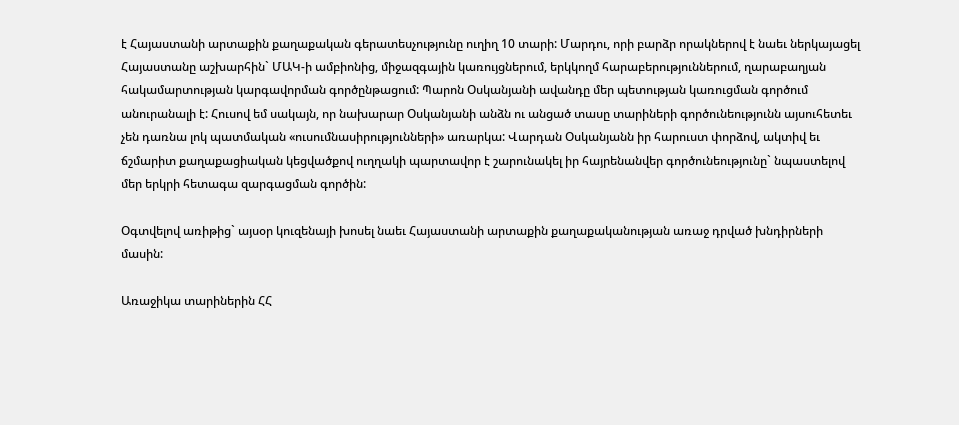է Հայաստանի արտաքին քաղաքական գերատեսչությունը ուղիղ 10 տարի: Մարդու, որի բարձր որակներով է նաեւ ներկայացել Հայաստանը աշխարհին` ՄԱԿ-ի ամբիոնից, միջազգային կառույցներում, երկկողմ հարաբերություններում, ղարաբաղյան հակամարտության կարգավորման գործընթացում: Պարոն Օսկանյանի ավանդը մեր պետության կառուցման գործում անուրանալի է: Հուսով եմ սակայն, որ նախարար Օսկանյանի անձն ու անցած տասը տարիների գործունեությունն այսուհետեւ չեն դառնա լոկ պատմական «ուսումնասիրությունների» առարկա: Վարդան Օսկանյանն իր հարուստ փորձով, ակտիվ եւ ճշմարիտ քաղաքացիական կեցվածքով ուղղակի պարտավոր է շարունակել իր հայրենանվեր գործունեությունը` նպաստելով մեր երկրի հետագա զարգացման գործին:

Օգտվելով առիթից` այսօր կուզենայի խոսել նաեւ Հայաստանի արտաքին քաղաքականության առաջ դրված խնդիրների մասին:

Առաջիկա տարիներին ՀՀ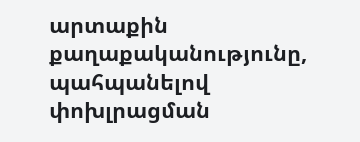արտաքին քաղաքականությունը, պահպանելով փոխլրացման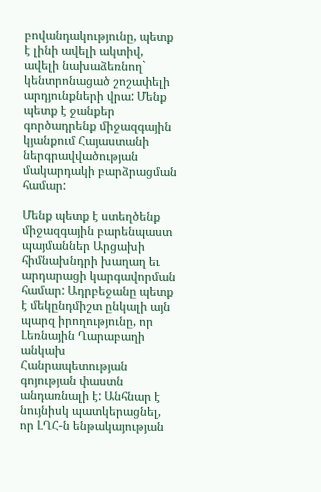բովանդակությունը, պետք է լինի ավելի ակտիվ, ավելի նախաձեռնող` կենտրոնացած շոշափելի արդյունքների վրա: Մենք պետք է ջանքեր գործադրենք միջազգային կյանքում Հայաստանի ներգրավվածության մակարդակի բարձրացման համար:

Մենք պետք է ստեղծենք միջազգային բարենպաստ պայմաններ Արցախի հիմնախնդրի խաղաղ եւ արդարացի կարգավորման համար: Ադրբեջանը պետք է մեկընդմիշտ ընկալի այն պարզ իրողությունը, որ Լեռնային Ղարաբաղի անկախ Հանրապետության գոյության փաստն անդառնալի է: Անհնար է նույնիսկ պատկերացնել, որ ԼՂՀ-ն ենթակայության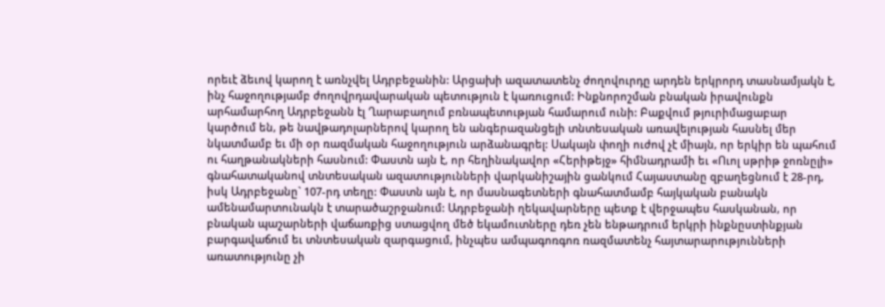որեւէ ձեւով կարող է առնչվել Ադրբեջանին: Արցախի ազատատենչ ժողովուրդը արդեն երկրորդ տասնամյակն է, ինչ հաջողությամբ ժողովրդավարական պետություն է կառուցում: Ինքնորոշման բնական իրավունքն արհամարհող Ադրբեջանն էլ Ղարաբաղում բռնապետության համարում ունի: Բաքվում թյուրիմացաբար կարծում են, թե նավթադոլարներով կարող են անգերազանցելի տնտեսական առավելության հասնել մեր նկատմամբ եւ մի օր ռազմական հաջողություն արձանագրել: Սակայն փողի ուժով չէ միայն, որ երկիր են պահում ու հաղթանակների հասնում: Փաստն այն է, որ հեղինակավոր «Հերիթեյջ» հիմնադրամի եւ «Ուոլ սթրիթ ջոռնըլի» գնահատականով տնտեսական ազատությունների վարկանիշային ցանկում Հայաստանը զբաղեցնում է 28-րդ, իսկ Ադրբեջանը` 107-րդ տեղը: Փաստն այն է, որ մասնագետների գնահատմամբ հայկական բանակն ամենամարտունակն է տարածաշրջանում: Ադրբեջանի ղեկավարները պետք է վերջապես հասկանան, որ բնական պաշարների վաճառքից ստացվող մեծ եկամուտները դեռ չեն ենթադրում երկրի ինքնըստինքյան բարգավաճում եւ տնտեսական զարգացում, ինչպես ամպագոռգոռ ռազմատենչ հայտարարությունների առատությունը չի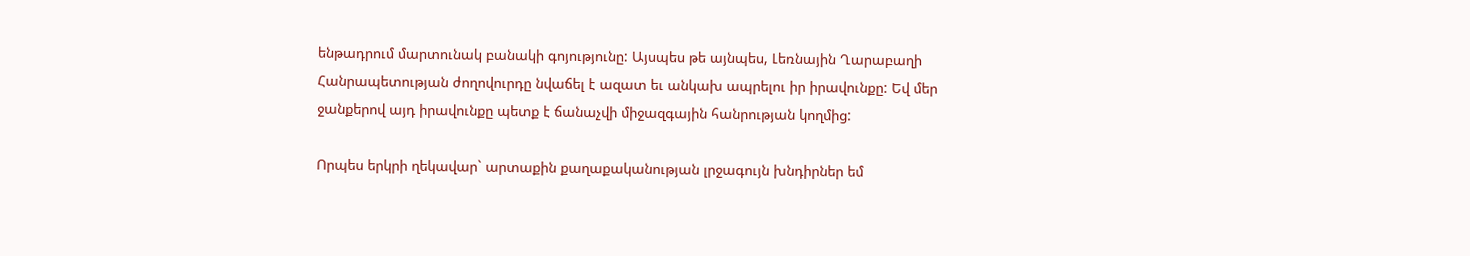ենթադրում մարտունակ բանակի գոյությունը: Այսպես թե այնպես, Լեռնային Ղարաբաղի Հանրապետության ժողովուրդը նվաճել է ազատ եւ անկախ ապրելու իր իրավունքը: Եվ մեր ջանքերով այդ իրավունքը պետք է ճանաչվի միջազգային հանրության կողմից:

Որպես երկրի ղեկավար` արտաքին քաղաքականության լրջագույն խնդիրներ եմ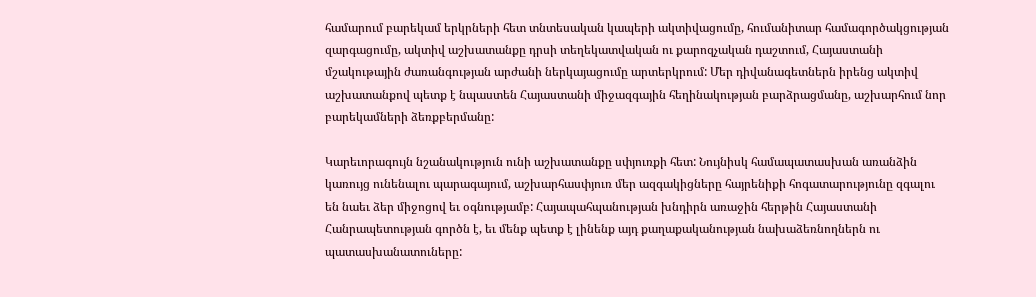համարում բարեկամ երկրների հետ տնտեսական կապերի ակտիվացումը, հումանիտար համագործակցության զարգացումը, ակտիվ աշխատանքը դրսի տեղեկատվական ու քարոզչական դաշտում, Հայաստանի մշակութային ժառանգության արժանի ներկայացումը արտերկրում: Մեր դիվանագետներն իրենց ակտիվ աշխատանքով պետք է նպաստեն Հայաստանի միջազգային հեղինակության բարձրացմանը, աշխարհում նոր բարեկամների ձեռքբերմանը:

Կարեւորագույն նշանակություն ունի աշխատանքը սփյուռքի հետ: Նույնիսկ համապատասխան առանձին կառույց ունենալու պարագայում, աշխարհասփյուռ մեր ազգակիցները հայրենիքի հոգատարությունը զգալու են նաեւ ձեր միջոցով եւ օգնությամբ: Հայապահպանության խնդիրն առաջին հերթին Հայաստանի Հանրապետության գործն է, եւ մենք պետք է լինենք այդ քաղաքականության նախաձեռնողներն ու պատասխանատուները: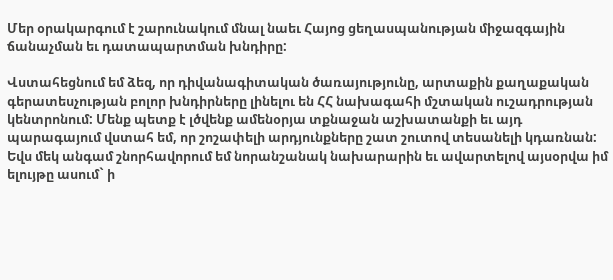Մեր օրակարգում է շարունակում մնալ նաեւ Հայոց ցեղասպանության միջազգային ճանաչման եւ դատապարտման խնդիրը:

Վստահեցնում եմ ձեզ, որ դիվանագիտական ծառայությունը, արտաքին քաղաքական գերատեսչության բոլոր խնդիրները լինելու են ՀՀ նախագահի մշտական ուշադրության կենտրոնում: Մենք պետք է լծվենք ամենօրյա տքնաջան աշխատանքի եւ այդ պարագայում վստահ եմ, որ շոշափելի արդյունքները շատ շուտով տեսանելի կդառնան: Եվս մեկ անգամ շնորհավորում եմ նորանշանակ նախարարին եւ ավարտելով այսօրվա իմ ելույթը ասում` ի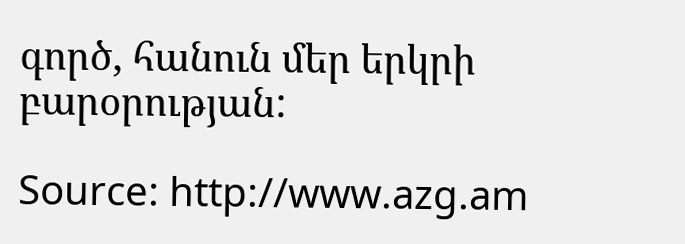գործ, հանուն մեր երկրի բարօրության:

Source: http://www.azg.am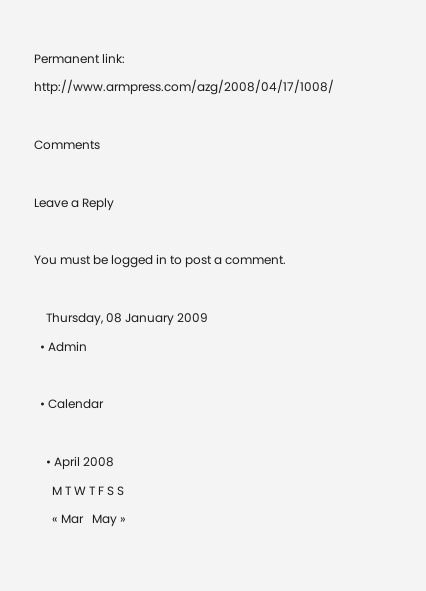Permanent link:  http://www.armpress.com/azg/2008/04/17/1008/

Comments

Leave a Reply

You must be logged in to post a comment.

    Thursday, 08 January 2009
  • Admin

  • Calendar

    • April 2008
      M T W T F S S
      « Mar   May »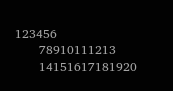123456
      78910111213
      14151617181920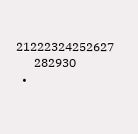21222324252627
      282930
  •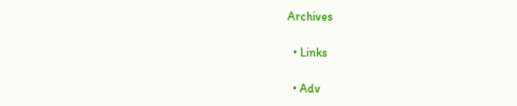Archives

  • Links

  • Adv